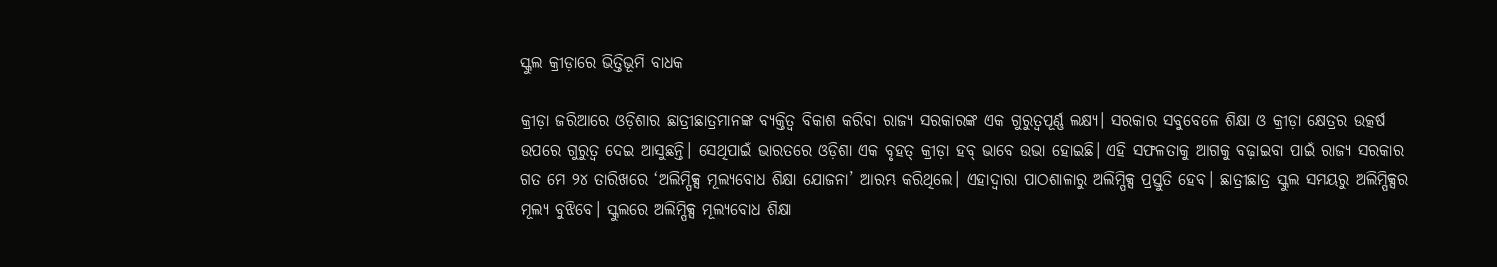ସ୍କୁଲ କ୍ରୀଡ଼ାରେ ଭିତ୍ତିଭୂମି ବାଧକ

କ୍ରୀଡ଼ା ଜରିଆରେ ଓଡ଼ିଶାର ଛାତ୍ରୀଛାତ୍ରମାନଙ୍କ ବ୍ୟକ୍ତିତ୍ୱ ବିକାଶ କରିବା ରାଜ୍ୟ ସରକାରଙ୍କ ଏକ ଗୁରୁତ୍ୱପୂର୍ଣ୍ଣ ଲକ୍ଷ୍ୟ। ସରକାର ସବୁବେଳେ ଶିକ୍ଷା ଓ କ୍ରୀଡ଼ା କ୍ଷେତ୍ରର ଉତ୍କର୍ଷ ଉପରେ ଗୁରୁତ୍ୱ ଦେଇ ଆସୁଛନ୍ତି। ସେଥିପାଇଁ ଭାରତରେ ଓଡ଼ିଶା ଏକ ବୃହତ୍‌ କ୍ରୀଡ଼ା ହବ୍‌ ଭାବେ ଉଭା ହୋଇଛି। ଏହି ସଫଳତାକୁ ଆଗକୁ ବଢ଼ାଇବା ପାଇଁ ରାଜ୍ୟ ସରକାର ଗତ ମେ ୨୪ ତାରିଖରେ ‘ଅଲିମ୍ପିକ୍ସ ମୂଲ୍ୟବୋଧ ଶିକ୍ଷା ଯୋଜନା’ ଆରମ୍ଭ କରିଥିଲେ। ଏହାଦ୍ୱାରା ପାଠଶାଳାରୁ ଅଲିମ୍ପିକ୍ସ ପ୍ରସ୍ତୁତି ହେବ। ଛାତ୍ରୀଛାତ୍ର ସ୍କୁଲ ସମୟରୁ ଅଲିମ୍ପିକ୍ସର ମୂଲ୍ୟ ବୁଝିବେ। ସ୍କୁଲରେ ଅଲିମ୍ପିକ୍ସ ମୂଲ୍ୟବୋଧ ଶିକ୍ଷା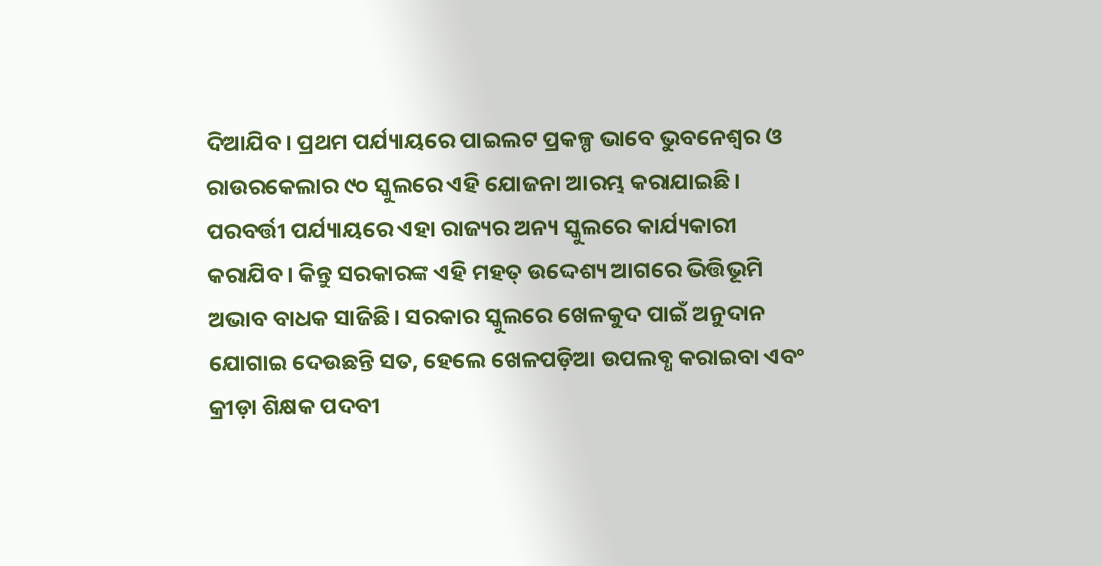ଦିଆଯିବ। ପ୍ରଥମ ପର୍ଯ୍ୟାୟରେ ପାଇଲଟ ପ୍ରକଳ୍ପ ଭାବେ ଭୁବନେଶ୍ୱର ଓ ରାଉରକେଲାର ୯୦ ସ୍କୁଲରେ ଏହି ଯୋଜନା ଆରମ୍ଭ କରାଯାଇଛି। ପରବର୍ତ୍ତୀ ପର୍ଯ୍ୟାୟରେ ଏହା ରାଜ୍ୟର ଅନ୍ୟ ସ୍କୁଲରେ କାର୍ଯ୍ୟକାରୀ କରାଯିବ। କିନ୍ତୁ ସରକାରଙ୍କ ଏହି ମହତ୍‌ ଉଦ୍ଦେଶ୍ୟ ଆଗରେ ଭିତ୍ତିଭୂମି ଅଭାବ ବାଧକ ସାଜିଛି। ସରକାର ସ୍କୁଲରେ ଖେଳକୁଦ ପାଇଁ ଅନୁଦାନ ଯୋଗାଇ ଦେଉଛନ୍ତି ସତ, ହେଲେ ଖେଳପଡ଼ିଆ ଉପଲବ୍ଧ କରାଇବା ଏବଂ କ୍ରୀଡ଼ା ଶିକ୍ଷକ ପଦବୀ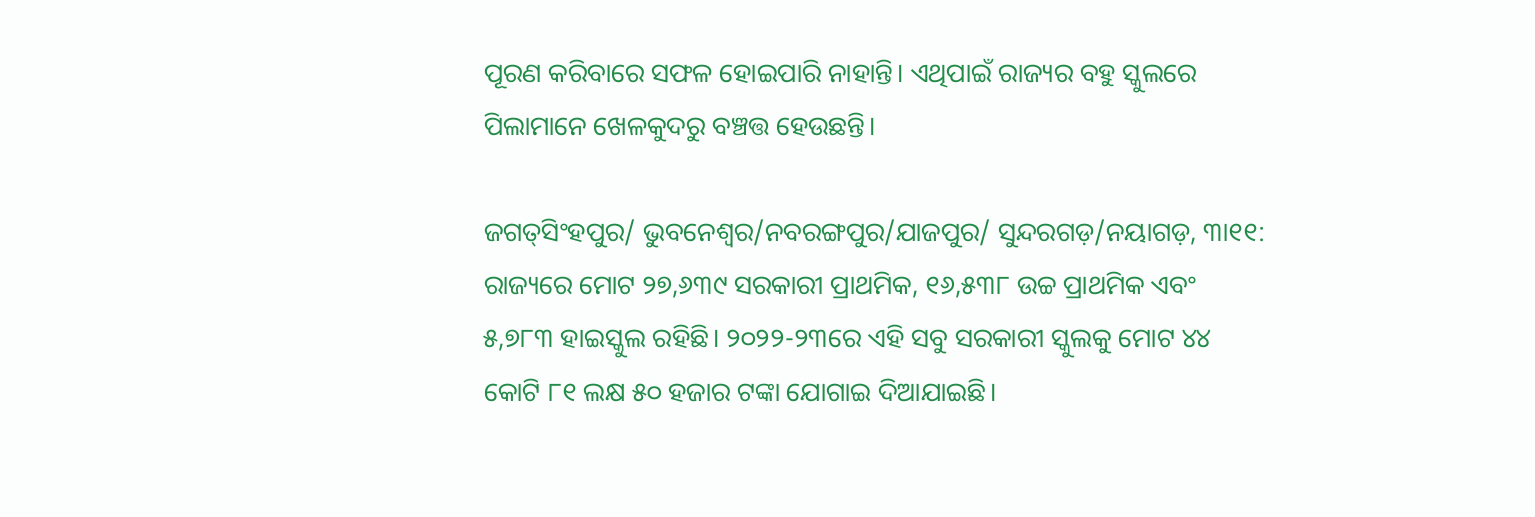ପୂରଣ କରିବାରେ ସଫଳ ହୋଇପାରି ନାହାନ୍ତି। ଏଥିପାଇଁ ରାଜ୍ୟର ବହୁ ସ୍କୁଲରେ ପିଲାମାନେ ଖେଳକୁଦରୁ ବଞ୍ଚତ୍ତ ହେଉଛନ୍ତି।

ଜଗତ୍‌ସିଂହପୁର/ ଭୁବନେଶ୍ୱର/ନବରଙ୍ଗପୁର/ଯାଜପୁର/ ସୁନ୍ଦରଗଡ଼/ନୟାଗଡ଼, ୩ା୧୧: ରାଜ୍ୟରେ ମୋଟ ୨୭,୬୩୯ ସରକାରୀ ପ୍ରାଥମିକ, ୧୬,୫୩୮ ଉଚ୍ଚ ପ୍ରାଥମିକ ଏବଂ ୫,୭୮୩ ହାଇସ୍କୁଲ ରହିଛି। ୨୦୨୨-୨୩ରେ ଏହି ସବୁ ସରକାରୀ ସ୍କୁଲକୁ ମୋଟ ୪୪ କୋଟି ୮୧ ଲକ୍ଷ ୫୦ ହଜାର ଟଙ୍କା ଯୋଗାଇ ଦିଆଯାଇଛି।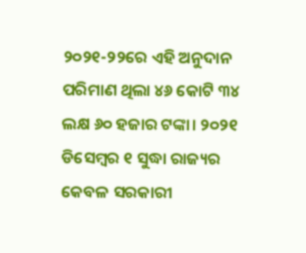୨୦୨୧-୨୨ରେ ଏହି ଅନୁଦାନ ପରିମାଣ ଥିଲା ୪୬ କୋଟି ୩୪ ଲକ୍ଷ ୬୦ ହଜାର ଟଙ୍କା। ୨୦୨୧ ଡିସେମ୍ବର ୧ ସୁଦ୍ଧା ରାଜ୍ୟର କେବଳ ସରକାରୀ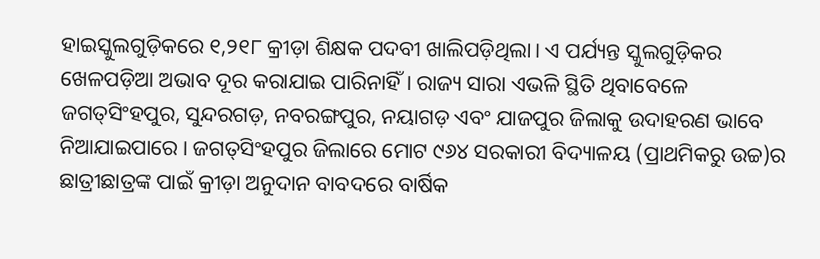ହାଇସ୍କୁଲଗୁଡ଼ିକରେ ୧,୨୧୮ କ୍ରୀଡ଼ା ଶିକ୍ଷକ ପଦବୀ ଖାଲିପଡ଼ିଥିଲା। ଏ ପର୍ଯ୍ୟନ୍ତ ସ୍କୁଲଗୁଡ଼ିକର ଖେଳପଡ଼ିଆ ଅଭାବ ଦୂର କରାଯାଇ ପାରିନାହିଁ। ରାଜ୍ୟ ସାରା ଏଭଳି ସ୍ଥିତି ଥିବାବେଳେ ଜଗତ୍‌ସିଂହପୁର, ସୁନ୍ଦରଗଡ଼, ନବରଙ୍ଗପୁର, ନୟାଗଡ଼ ଏବଂ ଯାଜପୁର ଜିଲାକୁ ଉଦାହରଣ ଭାବେ ନିଆଯାଇପାରେ। ଜଗତ୍‌ସିଂହପୁର ଜିଲାରେ ମୋଟ ୯୬୪ ସରକାରୀ ବିଦ୍ୟାଳୟ (ପ୍ରାଥମିକରୁ ଉଚ୍ଚ)ର ଛାତ୍ରୀଛାତ୍ରଙ୍କ ପାଇଁ କ୍ରୀଡ଼ା ଅନୁଦାନ ବାବଦରେ ବାର୍ଷିକ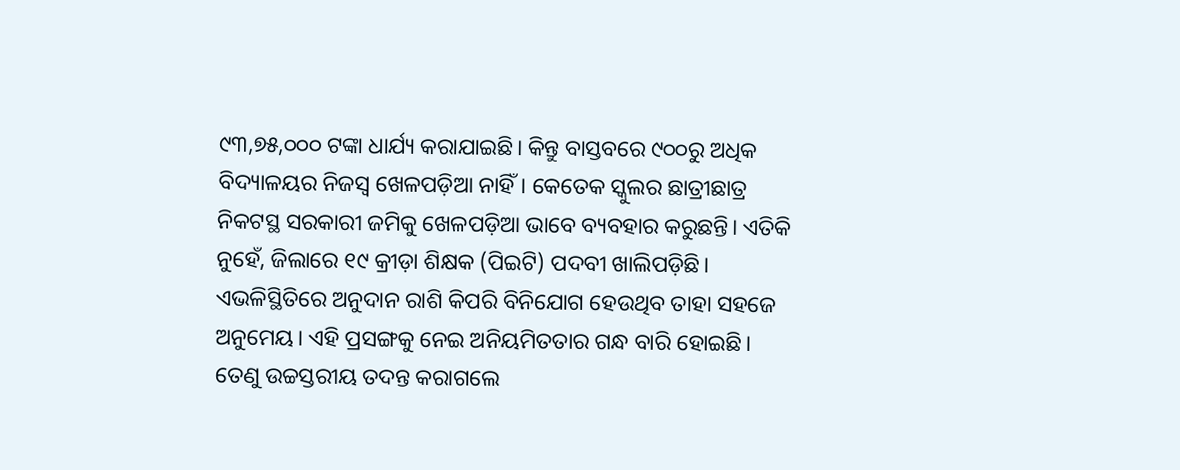୯୩,୭୫,୦୦୦ ଟଙ୍କା ଧାର୍ଯ୍ୟ କରାଯାଇଛି। କିନ୍ତୁ ବାସ୍ତବରେ ୯୦୦ରୁ ଅଧିକ ବିଦ୍ୟାଳୟର ନିଜସ୍ବ ଖେଳପଡ଼ିଆ ନାହିଁ। କେତେକ ସ୍କୁଲର ଛାତ୍ରୀଛାତ୍ର ନିକଟସ୍ଥ ସରକାରୀ ଜମିକୁ ଖେଳପଡ଼ିଆ ଭାବେ ବ୍ୟବହାର କରୁଛନ୍ତି। ଏତିକି ନୁହେଁ, ଜିଲାରେ ୧୯ କ୍ରୀଡ଼ା ଶିକ୍ଷକ (ପିଇଟି) ପଦବୀ ଖାଲିପଡ଼ିଛି। ଏଭଳିସ୍ଥିତିରେ ଅନୁଦାନ ରାଶି କିପରି ବିନିଯୋଗ ହେଉଥିବ ତାହା ସହଜେ ଅନୁମେୟ। ଏହି ପ୍ରସଙ୍ଗକୁ ନେଇ ଅନିୟମିତତାର ଗନ୍ଧ ବାରି ହୋଇଛି। ତେଣୁ ଉଚ୍ଚସ୍ତରୀୟ ତଦନ୍ତ କରାଗଲେ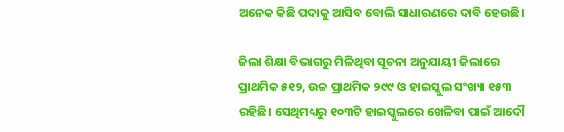ଅନେକ କିଛି ପଦାକୁ ଆସିବ ବୋଲି ସାଧାରଣରେ ଦାବି ହେଉଛି।

ଜିଲା ଶିକ୍ଷା ବିଭାଗରୁ ମିଳିଥିବା ସୂଚନା ଅନୁଯାୟୀ ଜିଲାରେ ପ୍ରାଥମିକ ୫୧୨, ଉଚ୍ଚ ପ୍ରାଥମିକ ୨୯୯ ଓ ହାଇସ୍କୁଲ ସଂଖ୍ୟା ୧୫୩ ରହିଛି। ସେଥିମଧ୍ୟରୁ ୧୦୩ଟି ହାଇସ୍କୁଲରେ ଖେଳିବା ପାଇଁ ଆଦୌ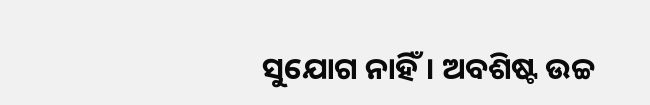ସୁଯୋଗ ନାହିଁ। ଅବଶିଷ୍ଟ ଉଚ୍ଚ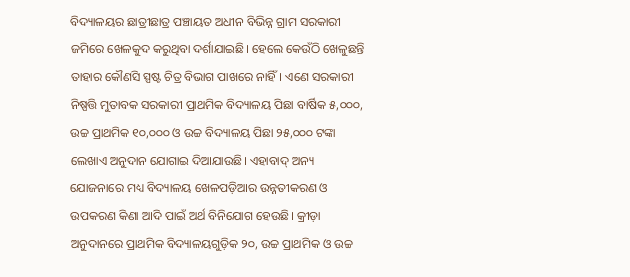ବିଦ୍ୟାଳୟର ଛାତ୍ରୀଛାତ୍ର ପଞ୍ଚାୟତ ଅଧୀନ ବିଭିନ୍ନ ଗ୍ରାମ ସରକାରୀ ଜମିରେ ଖେଳକୁଦ କରୁଥିବା ଦର୍ଶାଯାଇଛି। ହେଲେ କେଉଁଠି ଖେଳୁଛନ୍ତି ତାହାର କୌଣସି ସ୍ପଷ୍ଟ ଚିତ୍ର ବିଭାଗ ପାଖରେ ନାହିଁ। ଏଣେ ସରକାରୀ ନିଷ୍ପତ୍ତି ମୁତାବକ ସରକାରୀ ପ୍ରାଥମିକ ବିଦ୍ୟାଳୟ ପିଛା ବାର୍ଷିକ ୫,୦୦୦, ଉଚ୍ଚ ପ୍ରାଥମିକ ୧୦,୦୦୦ ଓ ଉଚ୍ଚ ବିଦ୍ୟାଳୟ ପିଛା ୨୫,୦୦୦ ଟଙ୍କା ଲେଖାଏ ଅନୁଦାନ ଯୋଗାଇ ଦିଆଯାଉଛି। ଏହାବାଦ୍‌ ଅନ୍ୟ ଯୋଜନାରେ ମଧ୍ୟ ବିଦ୍ୟାଳୟ ଖେଳପଡ଼ିଆର ଉନ୍ନତୀକରଣ ଓ ଉପକରଣ କିଣା ଆଦି ପାଇଁ ଅର୍ଥ ବିନିଯୋଗ ହେଉଛି। କ୍ରୀଡ଼ା ଅନୁଦାନରେ ପ୍ରାଥମିକ ବିଦ୍ୟାଳୟଗୁଡ଼ିକ ୨୦, ଉଚ୍ଚ ପ୍ରାଥମିକ ଓ ଉଚ୍ଚ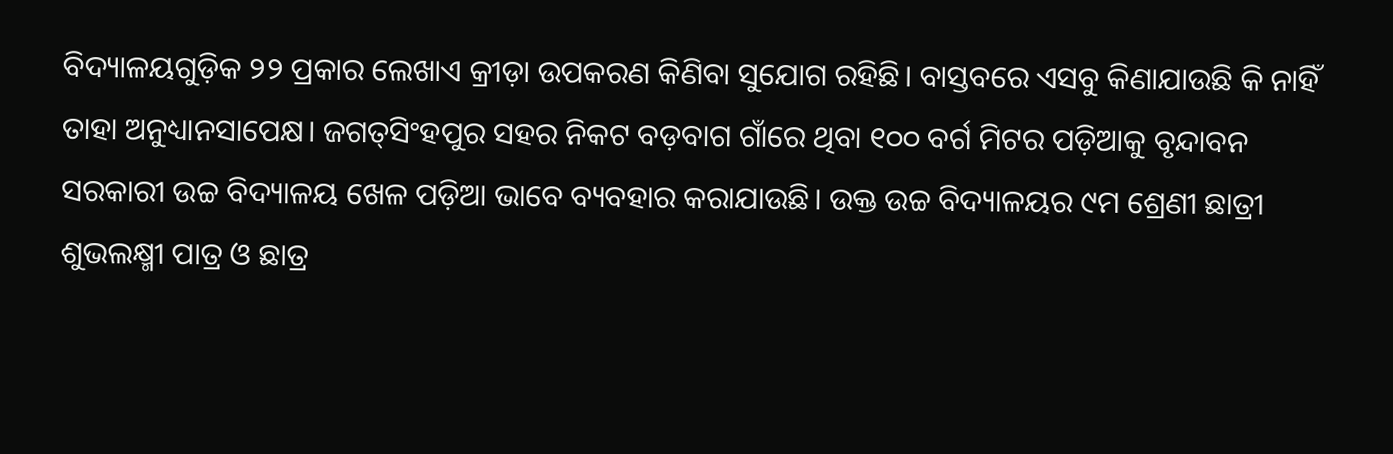ବିଦ୍ୟାଳୟଗୁଡ଼ିକ ୨୨ ପ୍ରକାର ଲେଖାଏ କ୍ରୀଡ଼ା ଉପକରଣ କିଣିବା ସୁଯୋଗ ରହିଛି। ବାସ୍ତବରେ ଏସବୁ କିଣାଯାଉଛି କି ନାହିଁ ତାହା ଅନୁଧ୍ୟାନସାପେକ୍ଷ। ଜଗତ୍‌ସିଂହପୁର ସହର ନିକଟ ବଡ଼ବାଗ ଗାଁରେ ଥିବା ୧୦୦ ବର୍ଗ ମିଟର ପଡ଼ିଆକୁ ବୃନ୍ଦାବନ ସରକାରୀ ଉଚ୍ଚ ବିଦ୍ୟାଳୟ ଖେଳ ପଡ଼ିଆ ଭାବେ ବ୍ୟବହାର କରାଯାଉଛି। ଉକ୍ତ ଉଚ୍ଚ ବିଦ୍ୟାଳୟର ୯ମ ଶ୍ରେଣୀ ଛାତ୍ରୀ ଶୁଭଲକ୍ଷ୍ମୀ ପାତ୍ର ଓ ଛାତ୍ର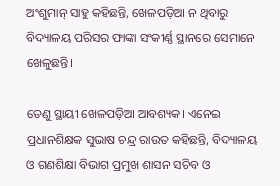ଅଂଶୁମାନ୍‌ ସାହୁ କହିଛନ୍ତି, ଖେଳପଡ଼ିଆ ନ ଥିବାରୁ ବିଦ୍ୟାଳୟ ପରିସର ଫାଙ୍କା ସଂକୀର୍ଣ୍ଣ ସ୍ଥାନରେ ସେମାନେ ଖେଳୁଛନ୍ତି।

ତେଣୁ ସ୍ଥାୟୀ ଖେଳପଡ଼ିଆ ଆବଶ୍ୟକ। ଏନେଇ ପ୍ରଧାନଶିକ୍ଷକ ସୁଭାଷ ଚନ୍ଦ୍ର ରାଉତ କହିଛନ୍ତି, ବିଦ୍ୟାଳୟ ଓ ଗଣଶିକ୍ଷା ବିଭାଗ ପ୍ରମୁଖ ଶାସନ ସଚିବ ଓ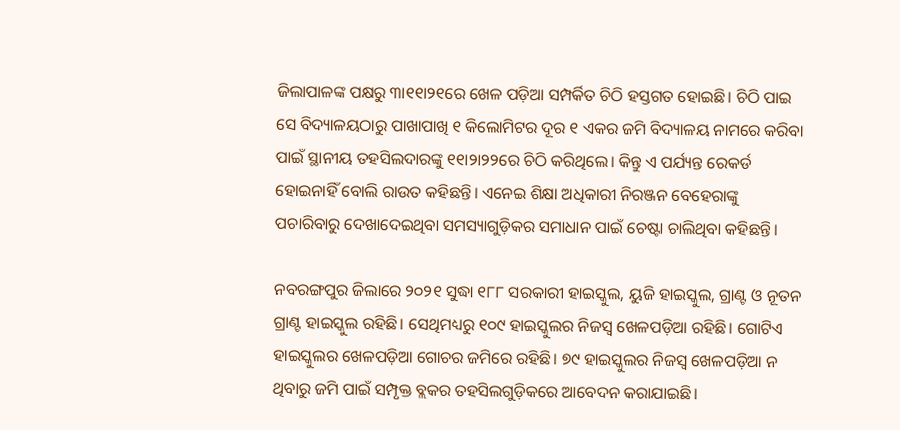ଜିଲାପାଳଙ୍କ ପକ୍ଷରୁ ୩ା୧୧ା୨୧ରେ ଖେଳ ପଡ଼ିଆ ସମ୍ପର୍କିତ ଚିଠି ହସ୍ତଗତ ହୋଇଛି। ଚିଠି ପାଇ ସେ ବିଦ୍ୟାଳୟଠାରୁ ପାଖାପାଖି ୧ କିଲୋମିଟର ଦୂର ୧ ଏକର ଜମି ବିଦ୍ୟାଳୟ ନାମରେ କରିବା ପାଇଁ ସ୍ଥାନୀୟ ତହସିଲଦାରଙ୍କୁ ୧୧ା୨ା୨୨ରେ ଚିଠି କରିଥିଲେ। କିନ୍ତୁ ଏ ପର୍ଯ୍ୟନ୍ତ ରେକର୍ଡ ହୋଇନାହିଁ ବୋଲି ରାଉତ କହିଛନ୍ତି। ଏନେଇ ଶିକ୍ଷା ଅଧିକାରୀ ନିରଞ୍ଜନ ବେହେରାଙ୍କୁ ପଚାରିବାରୁ ଦେଖାଦେଇଥିବା ସମସ୍ୟାଗୁଡ଼ିକର ସମାଧାନ ପାଇଁ ଚେଷ୍ଟା ଚାଲିଥିବା କହିଛନ୍ତି।

ନବରଙ୍ଗପୁର ଜିଲାରେ ୨୦୨୧ ସୁଦ୍ଧା ୧୮୮ ସରକାରୀ ହାଇସ୍କୁଲ, ୟୁଜି ହାଇସ୍କୁଲ, ଗ୍ରାଣ୍ଟ ଓ ନୂତନ ଗ୍ରାଣ୍ଟ ହାଇସ୍କୁଲ ରହିଛି। ସେଥିମଧ୍ୟରୁ ୧୦୯ ହାଇସ୍କୁଲର ନିଜସ୍ବ ଖେଳପଡ଼ିଆ ରହିଛି। ଗୋଟିଏ ହାଇସ୍କୁଲର ଖେଳପଡ଼ିଆ ଗୋଚର ଜମିରେ ରହିଛି। ୭୯ ହାଇସ୍କୁଲର ନିଜସ୍ବ ଖେଳପଡ଼ିଆ ନ ଥିବାରୁ ଜମି ପାଇଁ ସମ୍ପୃକ୍ତ ବ୍ଲକର ତହସିଲଗୁଡ଼ିକରେ ଆବେଦନ କରାଯାଇଛି।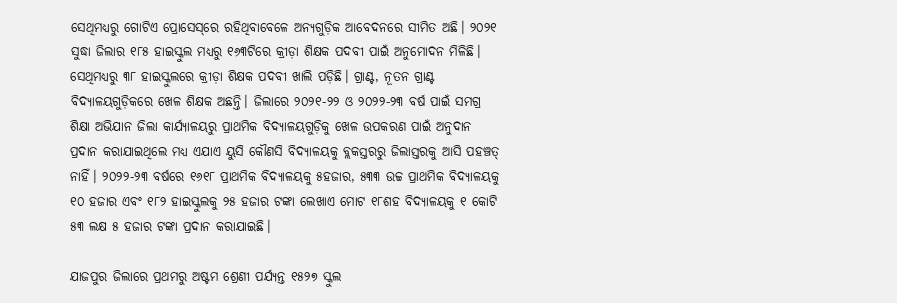ସେଥିମଧ୍ୟରୁ ଗୋଟିଏ ପ୍ରୋସେସ୍‌ରେ ରହିଥିବାବେଳେ ଅନ୍ୟଗୁଡ଼ିକ ଆବେଦନରେ ସୀମିତ ଅଛି। ୨୦୨୧ ସୁଦ୍ଧା ଜିଲାର ୧୮୫ ହାଇସ୍କୁଲ ମଧ୍ୟରୁ ୧୬୩ଟିରେ କ୍ରୀଡ଼ା ଶିକ୍ଷକ ପଦବୀ ପାଇଁ ଅନୁମୋଦନ ମିଳିଛି। ସେଥିମଧ୍ୟରୁ ୩୮ ହାଇସ୍କୁଲରେ କ୍ରୀଡ଼ା ଶିକ୍ଷକ ପଦବୀ ଖାଲି ପଡ଼ିଛି। ଗ୍ରାଣ୍ଟ, ନୂତନ ଗ୍ରାଣ୍ଟ ବିଦ୍ୟାଳୟଗୁଡ଼ିକରେ ଖେଳ ଶିକ୍ଷକ ଅଛନ୍ତି। ଜିଲାରେ ୨୦୨୧-୨୨ ଓ ୨୦୨୨-୨୩ ବର୍ଷ ପାଇଁ ସମଗ୍ର ଶିକ୍ଷା ଅଭିଯାନ ଜିଲା କାର୍ଯ୍ୟାଳୟରୁ ପ୍ରାଥମିକ ବିଦ୍ୟାଳୟଗୁଡ଼ିକୁ ଖେଳ ଉପକରଣ ପାଇଁ ଅନୁଦାନ ପ୍ରଦାନ କରାଯାଇଥିଲେ ମଧ୍ୟ ଏଯାଏ ୟୁସି କୌଣସି ବିଦ୍ୟାଳୟକୁ ବ୍ଲକସ୍ତରରୁ ଜିଲାସ୍ତରକୁ ଆସି ପହଞ୍ଚତ୍ ନାହିଁ। ୨୦୨୨-୨୩ ବର୍ଷରେ ୧୬୧୮ ପ୍ରାଥମିକ ବିଦ୍ୟାଳୟକୁ ୫ହଜାର, ୫୩୩ ଉଚ୍ଚ ପ୍ରାଥମିକ ବିଦ୍ୟାଳୟକୁ ୧୦ ହଜାର ଏବଂ ୧୮୨ ହାଇସ୍କୁଲକୁ ୨୫ ହଜାର ଟଙ୍କା ଲେଖାଏ ମୋଟ ୧୮ଶହ ବିଦ୍ୟାଳୟକୁ ୧ କୋଟି ୫୩ ଲକ୍ଷ ୫ ହଜାର ଟଙ୍କା ପ୍ରଦାନ କରାଯାଇଛି।

ଯାଜପୁର ଜିଲାରେ ପ୍ରଥମରୁ ଅଷ୍ଟମ ଶ୍ରେଣୀ ପର୍ଯ୍ୟନ୍ତ ୧୫୨୭ ସ୍କୁଲ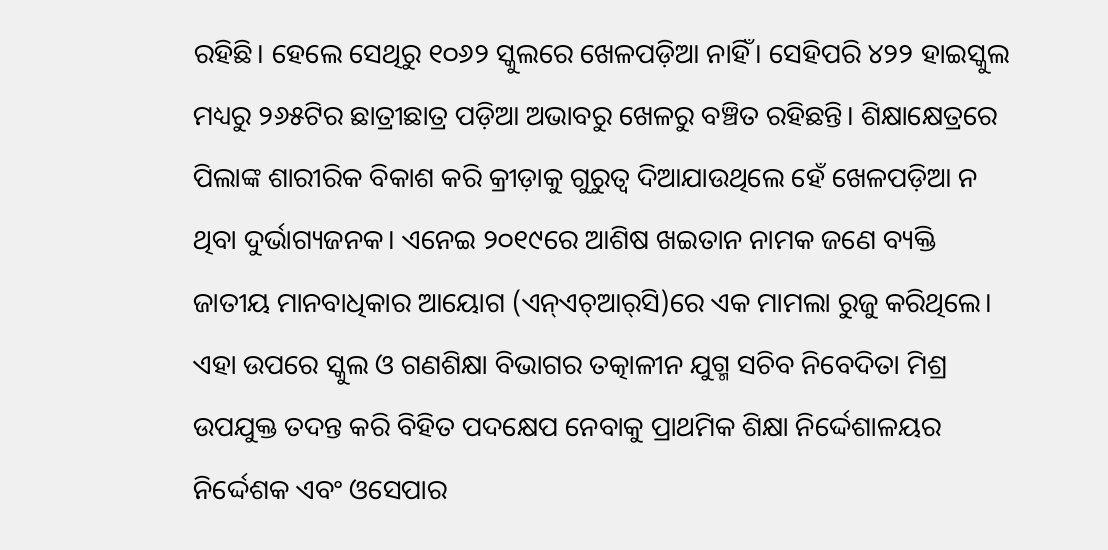ରହିଛି। ହେଲେ ସେଥିରୁ ୧୦୬୨ ସ୍କୁଲରେ ଖେଳପଡ଼ିଆ ନାହିଁ। ସେହିପରି ୪୨୨ ହାଇସ୍କୁଲ ମଧ୍ୟରୁ ୨୬୫ଟିର ଛାତ୍ରୀଛାତ୍ର ପଡ଼ିଆ ଅଭାବରୁ ଖେଳରୁ ବଞ୍ଚିତ ରହିଛନ୍ତି। ଶିକ୍ଷାକ୍ଷେତ୍ରରେ ପିଲାଙ୍କ ଶାରୀରିକ ବିକାଶ କରି କ୍ରୀଡ଼ାକୁ ଗୁରୁତ୍ୱ ଦିଆଯାଉଥିଲେ ହେଁ ଖେଳପଡ଼ିଆ ନ ଥିବା ଦୁର୍ଭାଗ୍ୟଜନକ। ଏନେଇ ୨୦୧୯ରେ ଆଶିଷ ଖଇତାନ ନାମକ ଜଣେ ବ୍ୟକ୍ତି ଜାତୀୟ ମାନବାଧିକାର ଆୟୋଗ (ଏନ୍‌ଏଚ୍‌ଆର୍‌ସି)ରେ ଏକ ମାମଲା ରୁଜୁ କରିଥିଲେ। ଏହା ଉପରେ ସ୍କୁଲ ଓ ଗଣଶିକ୍ଷା ବିଭାଗର ତତ୍କାଳୀନ ଯୁଗ୍ମ ସଚିବ ନିବେଦିତା ମିଶ୍ର ଉପଯୁକ୍ତ ତଦନ୍ତ କରି ବିହିତ ପଦକ୍ଷେପ ନେବାକୁ ପ୍ରାଥମିକ ଶିକ୍ଷା ନିର୍ଦ୍ଦେଶାଳୟର ନିର୍ଦ୍ଦେଶକ ଏବଂ ଓସେପାର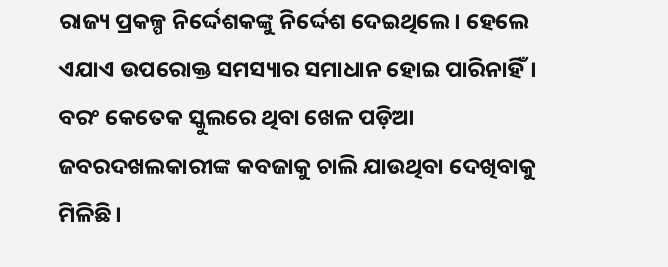ରାଜ୍ୟ ପ୍ରକଳ୍ପ ନିର୍ଦ୍ଦେଶକଙ୍କୁ ନିର୍ଦ୍ଦେଶ ଦେଇଥିଲେ। ହେଲେ ଏଯାଏ ଉପରୋକ୍ତ ସମସ୍ୟାର ସମାଧାନ ହୋଇ ପାରିନାହିଁ। ବରଂ କେତେକ ସ୍କୁଲରେ ଥିବା ଖେଳ ପଡ଼ିଆ ଜବରଦଖଲକାରୀଙ୍କ କବଜାକୁ ଚାଲି ଯାଉଥିବା ଦେଖିବାକୁ ମିଳିଛି।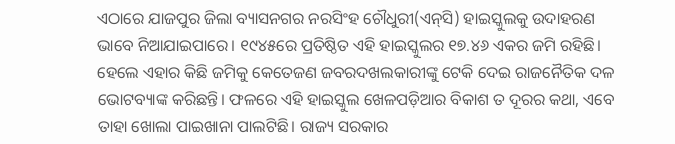ଏଠାରେ ଯାଜପୁର ଜିଲା ବ୍ୟାସନଗର ନରସିଂହ ଚୌଧୁରୀ(ଏନ୍‌ସି) ହାଇସ୍କୁଲକୁ ଉଦାହରଣ ଭାବେ ନିଆଯାଇପାରେ। ୧୯୪୫ରେ ପ୍ରତିଷ୍ଠିତ ଏହି ହାଇସ୍କୁଲର ୧୭.୪୬ ଏକର ଜମି ରହିଛି। ହେଲେ ଏହାର କିଛି ଜମିକୁ କେତେଜଣ ଜବରଦଖଲକାରୀଙ୍କୁ ଟେକି ଦେଇ ରାଜନୈତିକ ଦଳ ଭୋଟବ୍ୟାଙ୍କ କରିଛନ୍ତି। ଫଳରେ ଏହି ହାଇସ୍କୁଲ ଖେଳପଡ଼ିଆର ବିକାଶ ତ ଦୂରର କଥା, ଏବେ ତାହା ଖୋଲା ପାଇଖାନା ପାଲଟିଛି। ରାଜ୍ୟ ସରକାର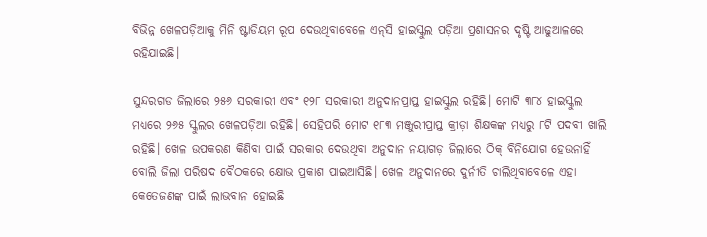ବିଭିନ୍ନ ଖେଳପଡ଼ିଆକୁ ମିନି ଷ୍ଟାଡିୟମ ରୂପ ଦେଉଥିବାବେଳେ ଏନ୍‌ସି ହାଇସ୍କୁଲ ପଡ଼ିଆ ପ୍ରଶାସନର ଦୃଷ୍ଟି ଆଢୁଆଳରେ ରହିଯାଇଛି।

ସୁନ୍ଦରଗଡ ଜିଲାରେ ୨୫୬ ସରକାରୀ ଏବଂ ୧୨୮ ସରକାରୀ ଅନୁଦାନପ୍ରାପ୍ତ ହାଇସ୍କୁଲ ରହିଛି। ମୋଟି ୩୮୪ ହାଇସ୍କୁଲ ମଧ୍ୟରେ ୨୬୫ ସ୍କୁଲର ଖେଳପଡ଼ିଆ ରହିଛି। ସେହିପରି ମୋଟ ୧୮୩ ମଞ୍ଜୁରୀପ୍ରାପ୍ତ କ୍ରୀଡ଼ା ଶିକ୍ଷକଙ୍କ ମଧ୍ୟରୁ ୮ଟି ପଦବୀ ଖାଲି ରହିଛି। ଖେଳ ଉପକରଣ କିଣିବା ପାଇଁ ସରକାର ଦେଉଥିବା ଅନୁଦାନ ନୟାଗଡ଼ ଜିଲାରେ ଠିକ୍‌ ବିନିଯୋଗ ହେଉନାହିଁ ବୋଲି ଜିଲା ପରିଷଦ ବୈଠକରେ କ୍ଷୋଭ ପ୍ରକାଶ ପାଇଆସିଛି। ଖେଳ ଅନୁଦାନରେ ଦୁର୍ନୀତି ଚାଲିଥିବାବେଳେ ଏହା କେତେଜଣଙ୍କ ପାଇଁ ଲାଭବାନ ହୋଇଛି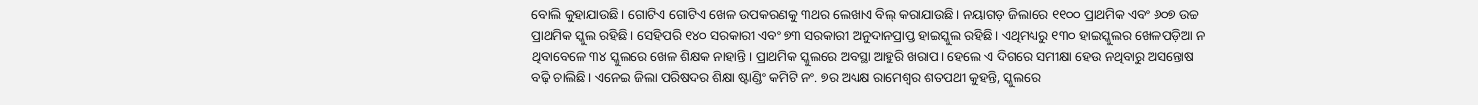ବୋଲି କୁହାଯାଉଛି। ଗୋଟିଏ ଗୋଟିଏ ଖେଳ ଉପକରଣକୁ ୩ଥର ଲେଖାଏ ବିଲ୍‌ କରାଯାଉଛି। ନୟାଗଡ଼ ଜିଲାରେ ୧୧୦୦ ପ୍ରାଥମିକ ଏବଂ ୬୦୭ ଉଚ୍ଚ ପ୍ରାଥମିକ ସ୍କୁଲ ରହିଛି। ସେହିପରି ୧୪୦ ସରକାରୀ ଏବଂ ୭୩ ସରକାରୀ ଅନୁଦାନପ୍ରାପ୍ତ ହାଇସ୍କୁଲ ରହିଛି। ଏଥିମଧ୍ୟରୁ ୧୩୦ ହାଇସ୍କୁଲର ଖେଳପଡ଼ିଆ ନ ଥିବାବେଳେ ୩୪ ସ୍କୁଲରେ ଖେଳ ଶିକ୍ଷକ ନାହାନ୍ତି। ପ୍ରାଥମିକ ସ୍କୁଲରେ ଅବସ୍ଥା ଆହୁରି ଖରାପ। ହେଲେ ଏ ଦିଗରେ ସମୀକ୍ଷା ହେଉ ନଥିବାରୁ ଅସନ୍ତୋଷ ବଢ଼ି ଚାଲିଛି। ଏନେଇ ଜିଲା ପରିଷଦର ଶିକ୍ଷା ଷ୍ଟାଣ୍ଡିଂ କମିଟି ନଂ. ୭ର ଅଧ୍ୟକ୍ଷ ରାମେଶ୍ୱର ଶତପଥୀ କୁହନ୍ତି, ସ୍କୁଲରେ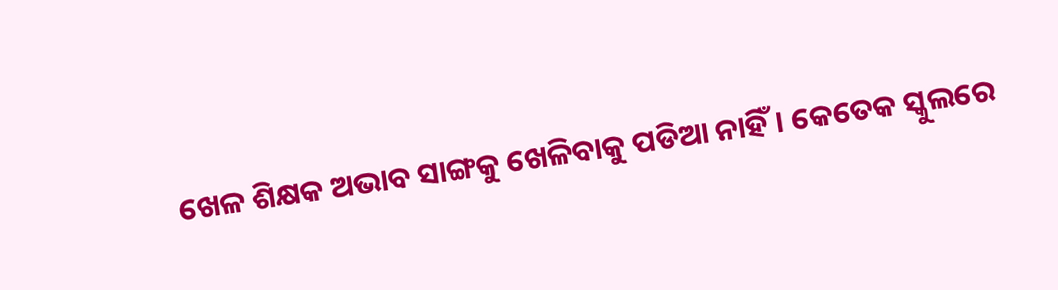ଖେଳ ଶିକ୍ଷକ ଅଭାବ ସାଙ୍ଗକୁ ଖେଳିବାକୁ ପଡିଆ ନାହିଁ। କେତେକ ସ୍କୁଲରେ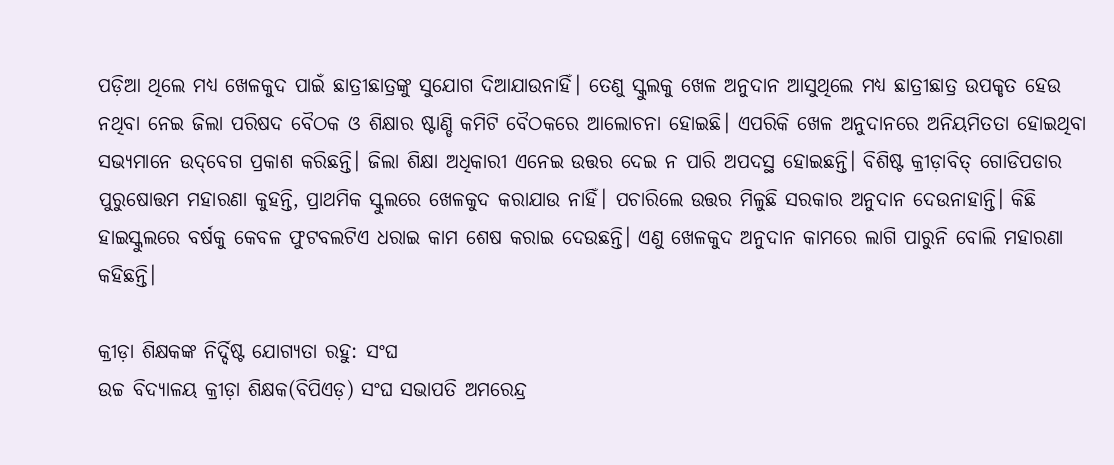ପଡ଼ିଆ ଥିଲେ ମଧ୍ୟ ଖେଳକୁଦ ପାଇଁ ଛାତ୍ରୀଛାତ୍ରଙ୍କୁ ସୁଯୋଗ ଦିଆଯାଉନାହିଁ। ତେଣୁ ସ୍କୁଲକୁ ଖେଳ ଅନୁଦାନ ଆସୁଥିଲେ ମଧ୍ୟ ଛାତ୍ରୀଛାତ୍ର ଉପକୃତ ହେଉ ନଥିବା ନେଇ ଜିଲା ପରିଷଦ ବୈଠକ ଓ ଶିକ୍ଷାର ଷ୍ଟାଣ୍ଡି କମିଟି ବୈଠକରେ ଆଲୋଚନା ହୋଇଛି। ଏପରିକି ଖେଳ ଅନୁଦାନରେ ଅନିୟମିତତା ହୋଇଥିବା ସଭ୍ୟମାନେ ଉଦ୍‌ବେଗ ପ୍ରକାଶ କରିଛନ୍ତି। ଜିଲା ଶିକ୍ଷା ଅଧିକାରୀ ଏନେଇ ଉତ୍ତର ଦେଇ ନ ପାରି ଅପଦସ୍ଥ ହୋଇଛନ୍ତି। ବିଶିଷ୍ଟ କ୍ରୀଡ଼ାବିତ୍‌ ଗୋଡିପଡାର ପୁରୁଷୋତ୍ତମ ମହାରଣା କୁହନ୍ତି, ପ୍ରାଥମିକ ସ୍କୁଲରେ ଖେଳକୁଦ କରାଯାଉ ନାହିଁ। ପଚାରିଲେ ଉତ୍ତର ମିଳୁଛି ସରକାର ଅନୁଦାନ ଦେଉନାହାନ୍ତି। କିଛି ହାଇସ୍କୁଲରେ ବର୍ଷକୁ କେବଳ ଫୁଟବଲଟିଏ ଧରାଇ କାମ ଶେଷ କରାଇ ଦେଉଛନ୍ତି। ଏଣୁ ଖେଳକୁଦ ଅନୁଦାନ କାମରେ ଲାଗି ପାରୁନି ବୋଲି ମହାରଣା କହିଛନ୍ତି।

କ୍ରୀଡ଼ା ଶିକ୍ଷକଙ୍କ ନିର୍ଦ୍ଦିଷ୍ଟ ଯୋଗ୍ୟତା ରହୁ: ସଂଘ
ଉଚ୍ଚ ବିଦ୍ୟାଳୟ କ୍ରୀଡ଼ା ଶିକ୍ଷକ(ବିପିଏଡ଼) ସଂଘ ସଭାପତି ଅମରେନ୍ଦ୍ର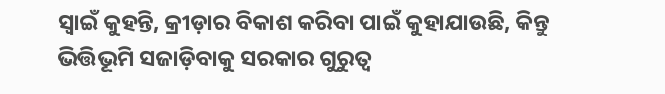ସ୍ବାଇଁ କୁହନ୍ତି, କ୍ରୀଡ଼ାର ବିକାଶ କରିବା ପାଇଁ କୁହାଯାଉଛି, କିନ୍ତୁ ଭିତ୍ତିଭୂମି ସଜାଡ଼ିବାକୁ ସରକାର ଗୁରୁତ୍ୱ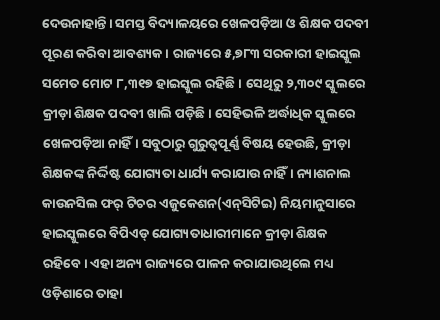ଦେଉନାହାନ୍ତି। ସମସ୍ତ ବିଦ୍ୟାଳୟରେ ଖେଳପଡ଼ିଆ ଓ ଶିକ୍ଷକ ପଦବୀ ପୂରଣ କରିବା ଆବଶ୍ୟକ। ରାଜ୍ୟରେ ୫,୭୮୩ ସରକାରୀ ହାଇସ୍କୁଲ ସମେତ ମୋଟ ୮,୩୧୭ ହାଇସ୍କୁଲ ରହିଛି। ସେଥିରୁ ୨,୩୦୯ ସ୍କୁଲରେ କ୍ରୀଡ଼ା ଶିକ୍ଷକ ପଦବୀ ଖାଲି ପଡ଼ିଛି। ସେହିଭଳି ଅର୍ଦ୍ଧାଧିକ ସ୍କୁଲରେ ଖେଳପଡ଼ିଆ ନାହିଁ। ସବୁଠାରୁ ଗୁରୁତ୍ୱପୂର୍ଣ୍ଣ ବିଷୟ ହେଉଛି, କ୍ରୀଡ଼ା ଶିକ୍ଷକଙ୍କ ନିର୍ଦ୍ଦିଷ୍ଟ ଯୋଗ୍ୟତା ଧାର୍ଯ୍ୟ କରାଯାଉ ନାହିଁ। ନ୍ୟାଶନାଲ କାଉନସିଲ ଫର୍‌ ଟିଚର ଏଜୁକେଶନ(ଏନ୍‌ସିଟିଇ) ନିୟମାନୁସାରେ ହାଇସ୍କୁଲରେ ବିପିଏଡ୍‌ ଯୋଗ୍ୟତାଧାରୀମାନେ କ୍ରୀଡ଼ା ଶିକ୍ଷକ ରହିବେ। ଏହା ଅନ୍ୟ ରାଜ୍ୟରେ ପାଳନ କରାଯାଉଥିଲେ ମଧ୍ୟ ଓଡ଼ିଶାରେ ତାହା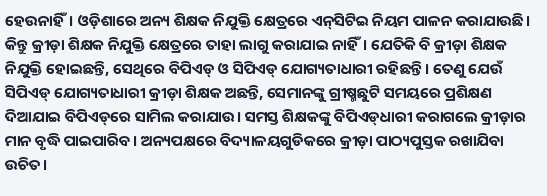ହେଉନାହିଁ। ଓଡ଼ିଶାରେ ଅନ୍ୟ ଶିକ୍ଷକ ନିଯୁକ୍ତି କ୍ଷେତ୍ରରେ ଏନ୍‌ସିଟିଇ ନିୟମ ପାଳନ କରାଯାଉଛି। କିନ୍ତୁ କ୍ରୀଡ଼ା ଶିକ୍ଷକ ନିଯୁକ୍ତି କ୍ଷେତ୍ରରେ ତାହା ଲାଗୁ କରାଯାଇ ନାହିଁ। ଯେତିକି ବି କ୍ରୀଡ଼ା ଶିକ୍ଷକ ନିଯୁକ୍ତି ହୋଇଛନ୍ତି, ସେଥିରେ ବିପିଏଡ୍‌ ଓ ସିପିଏଡ୍‌ ଯୋଗ୍ୟତାଧାରୀ ରହିଛନ୍ତି। ତେଣୁ ଯେଉଁ ସିପିଏଡ୍‌ ଯୋଗ୍ୟତାଧାରୀ କ୍ରୀଡ଼ା ଶିକ୍ଷକ ଅଛନ୍ତି, ସେମାନଙ୍କୁ ଗ୍ରୀଷ୍ମଛୁଟି ସମୟରେ ପ୍ରଶିକ୍ଷଣ ଦିଆଯାଇ ବିପିଏଡ୍‌ରେ ସାମିଲ କରାଯାଉ। ସମସ୍ତ ଶିକ୍ଷକଙ୍କୁ ବିପିଏଡ୍‌ଧାରୀ କରାଗଲେ କ୍ରୀଡ଼ାର ମାନ ବୃଦ୍ଧି ପାଇପାରିବ। ଅନ୍ୟପକ୍ଷରେ ବିଦ୍ୟାଳୟଗୁଡିକରେ କ୍ରୀଡ଼ା ପାଠ୍ୟପୁସ୍ତକ ରଖାଯିବା ଉଚିତ।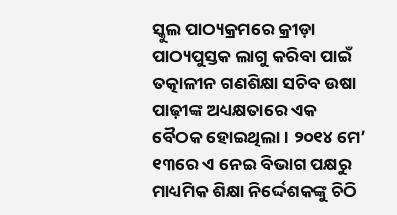ସ୍କୁଲ ପାଠ୍ୟକ୍ରମରେ କ୍ରୀଡ଼ା ପାଠ୍ୟପୁସ୍ତକ ଲାଗୁ କରିବା ପାଇଁ ତତ୍କାଳୀନ ଗଣଶିକ୍ଷା ସଚିବ ଉଷା ପାଢ଼ୀଙ୍କ ଅଧ୍ୟକ୍ଷତାରେ ଏକ ବୈଠକ ହୋଇଥିଲା। ୨୦୧୪ ମେ’ ୧୩ରେ ଏ ନେଇ ବିଭାଗ ପକ୍ଷରୁ ମାଧ୍ୟମିକ ଶିକ୍ଷା ନିର୍ଦ୍ଦେଶକଙ୍କୁ ଚିଠି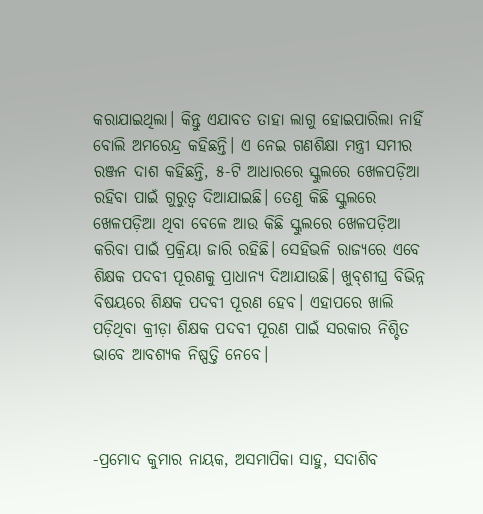କରାଯାଇଥିଲା। କିନ୍ତୁ ଏଯାବତ ତାହା ଲାଗୁ ହୋଇପାରିଲା ନାହିଁ ବୋଲି ଅମରେନ୍ଦ୍ର କହିଛନ୍ତି। ଏ ନେଇ ଗଣଶିକ୍ଷା ମନ୍ତ୍ରୀ ସମୀର ରଞ୍ଜନ ଦାଶ କହିଛନ୍ତି, ୫-ଟି ଆଧାରରେ ସ୍କୁଲରେ ଖେଳପଡ଼ିଆ ରହିବା ପାଇଁ ଗୁରୁତ୍ୱ ଦିଆଯାଇଛି। ତେଣୁ କିଛି ସ୍କୁଲରେ ଖେଳପଡ଼ିଆ ଥିବା ବେଳେ ଆଉ କିଛି ସ୍କୁଲରେ ଖେଳପଡ଼ିଆ କରିବା ପାଇଁ ପ୍ରକ୍ରିୟା ଜାରି ରହିଛି। ସେହିଭଳି ରାଜ୍ୟରେ ଏବେ ଶିକ୍ଷକ ପଦବୀ ପୂରଣକୁ ପ୍ରାଧାନ୍ୟ ଦିଆଯାଉଛି। ଖୁବ୍‌ଶୀଘ୍ର ବିଭିନ୍ନ ବିଷୟରେ ଶିକ୍ଷକ ପଦବୀ ପୂରଣ ହେବ। ଏହାପରେ ଖାଲି ପଡ଼ିଥିବା କ୍ରୀଡ଼ା ଶିକ୍ଷକ ପଦବୀ ପୂରଣ ପାଇଁ ସରକାର ନିଶ୍ଚିତ ଭାବେ ଆବଶ୍ୟକ ନିଷ୍ପତ୍ତି ନେବେ।



-ପ୍ରମୋଦ କୁମାର ନାୟକ, ଅସମାପିକା ସାହୁ, ସଦାଶିବ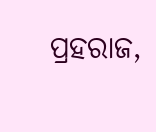ପ୍ରହରାଜ,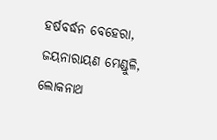ହର୍ଷବର୍ଦ୍ଧନ ବେହେରା, ଜୟନାରାୟଣ ମେଣ୍ଡୁଳି, ଲୋକନାଥ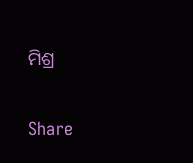ମିଶ୍ର

Share